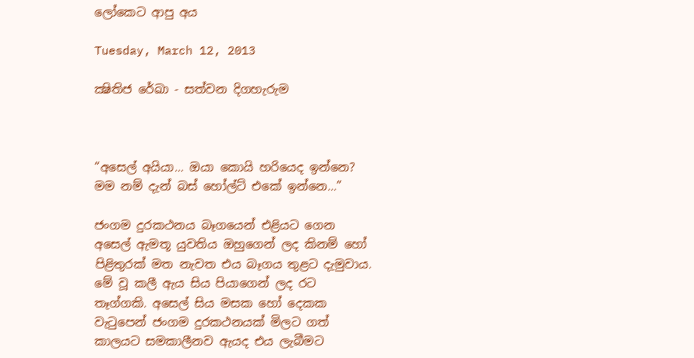ලෝකෙට ආපු අය

Tuesday, March 12, 2013

ක්‍ෂිතිජ රේඛා - සත්වන දිගහැරුම



“අසෙල් අයියා... ඔයා කොයි හරියෙද ඉන්නෙ? මම නම් දැන් බස් හෝල්ට් එකේ ඉන්නෙ...”

ජංගම දුරකථනය බෑගයෙන් එළියට ගෙන අසෙල් ඇමතූ යුවතිය ඔහුගෙන් ලද කිනම් හෝ පිළිතුරක් මත නැවත එය බෑගය තුළට දැමුවාය. මේ වූ කලී ඇය සිය පියාගෙන් ලද රට තෑග්ගකි. අසෙල් සිය මසක හෝ දෙකක වැටුපෙන් ජංගම දුරකථනයක් මිලට ගත් කාලයට සමකාලීනව ඇයද එය ලැබීමට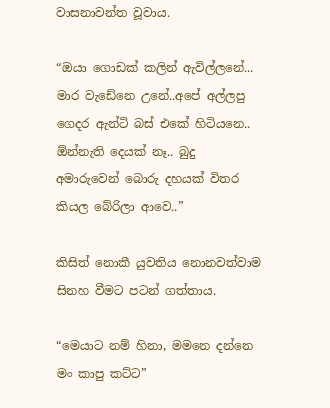වාසනාවන්ත වූවාය.

“ඔයා ගොඩක් කලින් ඇවිල්ලනේ... මාර වැඩේනෙ උනේ..අපේ අල්ලපු ගෙදර ඇන්ටි බස් එකේ හිටියනෙ.. ඕන්නැති දෙයක් නෑ.. බුදු අමාරුවෙන් බොරු දහයක් විතර කියල බේරිලා ආවෙ..”

කිසිත් නොකී යුවතිය නොනවත්වාම සිනහ වීමට පටන් ගත්තාය.

“මෙයාට නම් හිනා, මමනෙ දන්නෙ මං කාපු කට්ට”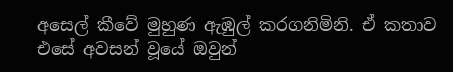අසෙල් කීවේ මුහුණ ඇඹුල් කරගනිමිනි. ඒ කතාව එසේ අවසන් වූයේ ඔවුන්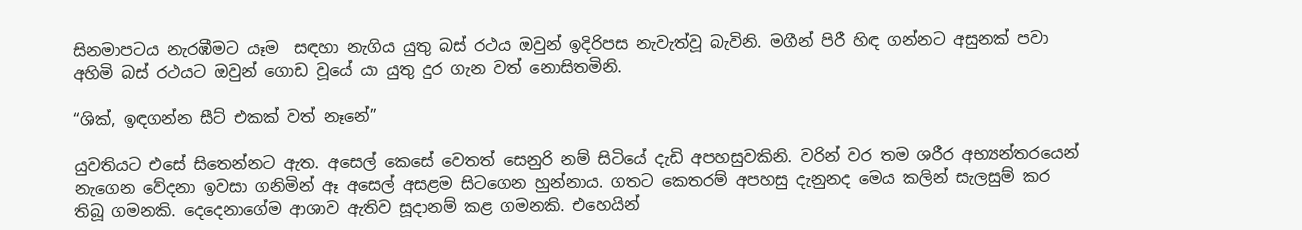සිනමාපටය නැරඹීමට යෑම  සඳහා නැගිය යුතු බස් රථය ඔවුන් ඉදිරිපස නැවැත්වූ බැවිනි. මගීන් පිරී හිඳ ගන්නට අසුනක් පවා අහිමි බස් රථයට ඔවුන් ගොඩ වූයේ යා යුතු දුර ගැන වත් නොසිතමිනි.

“ශික්, ඉඳගන්න සීට් එකක් වත් නෑනේ”

යුවතියට එසේ සිතෙන්නට ඇත. අසෙල් කෙසේ වෙතත් සෙනුරි නම් සිටියේ දැඩි අපහසුවකිනි. වරින් වර තම ශරීර අභ්‍යන්තරයෙන් නැගෙන වේදනා ඉවසා ගනිමින් ඈ අසෙල් අසළම සිටගෙන හුන්නාය. ගතට කෙතරම් අපහසු දැනුනද මෙය කලින් සැලසුම් කර තිබූ ගමනකි. දෙදෙනාගේම ආශාව ඇතිව සූදානම් කළ ගමනකි. එහෙයින්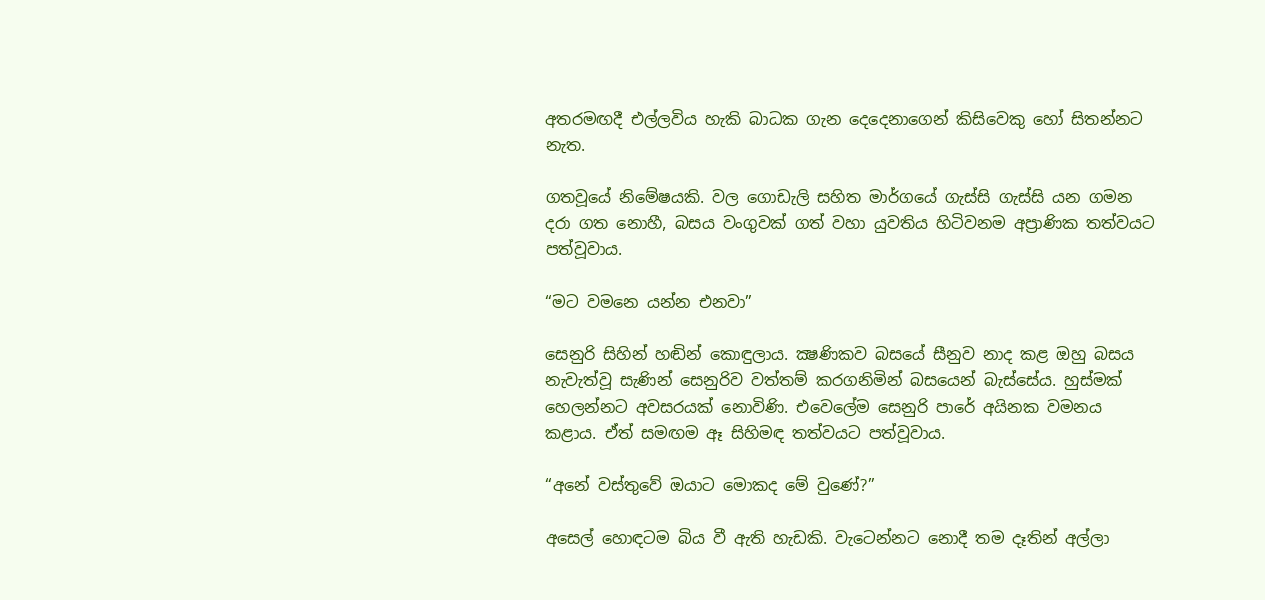අතරමඟදී එල්ලවිය හැකි බාධක ගැන දෙදෙනාගෙන් කිසිවෙකු හෝ සිතන්නට නැත.

ගතවූයේ නිමේෂයකි. වල ගොඩැලි සහිත මාර්ගයේ ගැස්සි ගැස්සි යන ගමන දරා ගත නොහී, බසය වංගුවක් ගත් වහා යුවතිය හිටිවනම අප්‍රාණික තත්වයට පත්වූවාය.

“මට වමනෙ යන්න එනවා”

සෙනුරි සිහින් හඬින් කොඳුලාය. ක්‍ෂණිකව බසයේ සීනුව නාද කළ ඔහු බසය නැවැත්වූ සැණින් සෙනුරිව වත්තම් කරගනිමින් බසයෙන් බැස්සේය. හුස්මක් හෙලන්නට අවසරයක් නොවිණි. එවෙලේම සෙනුරි පාරේ අයිනක වමනය කළාය. ඒත් සමඟම ඈ සිහිමඳ තත්වයට පත්වූවාය.

“අනේ වස්තුවේ ඔයාට මොකද මේ වුණේ?”

අසෙල් හොඳටම බිය වී ඇති හැඩකි. වැටෙන්නට නොදී තම දෑතින් අල්ලා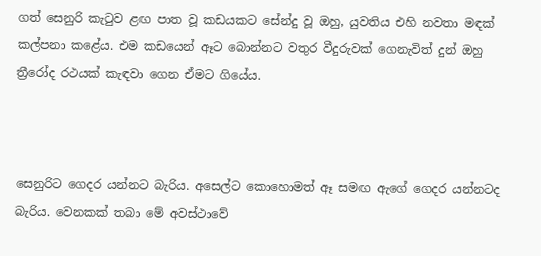ගත් සෙනුරි කැටුව ළඟ පාත වූ කඩයකට සේන්දු වූ ඔහු, යුවතිය එහි නවතා මඳක් කල්පනා කළේය. එම කඩයෙන් ඈට බොන්නට වතුර වීදුරුවක්‌ ගෙනැවිත් දුන් ඔහු ත්‍රීරෝද රථයක් කැඳවා ගෙන ඒමට ගියේය.



සෙනුරිට ගෙදර යන්නට බැරිය. අසෙල්ට කොහොමත් ඈ සමඟ ඇගේ ගෙදර යන්නටද බැරිය. වෙනකක් තබා මේ අවස්ථාවේ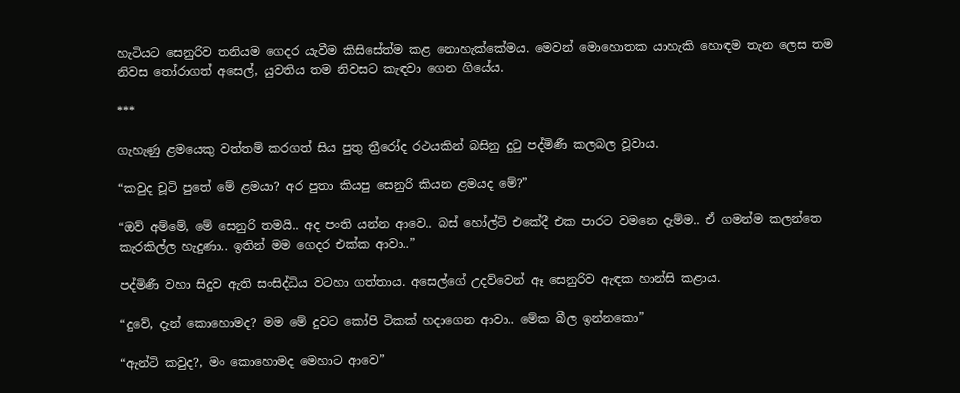හැටියට සෙනුරිව තනියම ගෙදර යැවීම කිසිසේත්ම කළ නොහැක්කේමය. මෙවන් මොහොතක යාහැකි හොඳම තැන ලෙස තම නිවස තෝරාගත් අසෙල්, යුවතිය තම නිවසට කැඳවා ගෙන ගියේය.

***

ගැහැණු ළමයෙකු වත්තම් කරගත් සිය පුතු ත්‍රීරෝද රථයකින් බසිනු දුටු පද්මිණී කලබල වූවාය.

“කවුද චූටි පුතේ මේ ළමයා? අර පුතා කියපු සෙනුරි කියන ළමයද මේ?”

“ඔව් අම්මේ, මේ සෙනුරි තමයි.. අද පංති යන්න ආවෙ.. බස් හෝල්ට් එකේදී එක පාරට වමනෙ දැම්ම.. ඒ ගමන්ම කලන්තෙ කැරකිල්ල හැදුණා.. ඉතින් මම ගෙදර එක්ක ආවා..”

පද්මිණී වහා සිදුව ඇති සංසිද්ධිය වටහා ගත්තාය. අසෙල්ගේ උදව්වෙන් ඈ සෙනුරිව ඇඳක හාන්සි කළාය.

“දුවේ, දැන් කොහොමද? මම මේ දුවට කෝපි ටිකක් හදාගෙන ආවා.. මේක බීල ඉන්නකො”

“ඇන්ටි කවුද?, මං කොහොමද මෙහාට ආවෙ”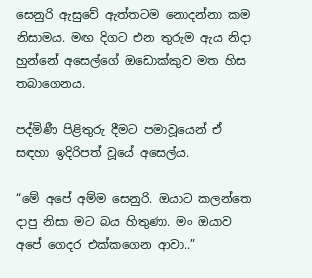සෙනුරි ඇසුවේ ඇත්තටම නොදන්නා කම නිසාමය. මඟ දිගට එන තුරුම ඇය නිදා හුන්නේ අසෙල්ගේ ඔඩොක්කුව මත හිස තබාගෙනය.

පද්මිණී පිළිතුරු දීමට පමාවූයෙන් ඒ සඳහා ඉදිරිපත් වූයේ අසෙල්ය.

“මේ අපේ අම්ම සෙනුරි. ඔයාට කලන්තෙ දාපු නිසා මට බය හිතුණා. මං ඔයාව අපේ ගෙදර එක්කගෙන ආවා..”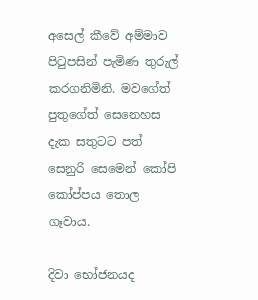අසෙල් කීවේ අම්මාව පිටුපසින් පැමිණ තුරුල් කරගනිමිනි. මවගේත් පුතුගේත් සෙනෙහස දැක සතුටට පත් සෙනුරි සෙමෙන් කෝපි කෝප්පය තොල ගෑවාය.

දිවා භෝජනයද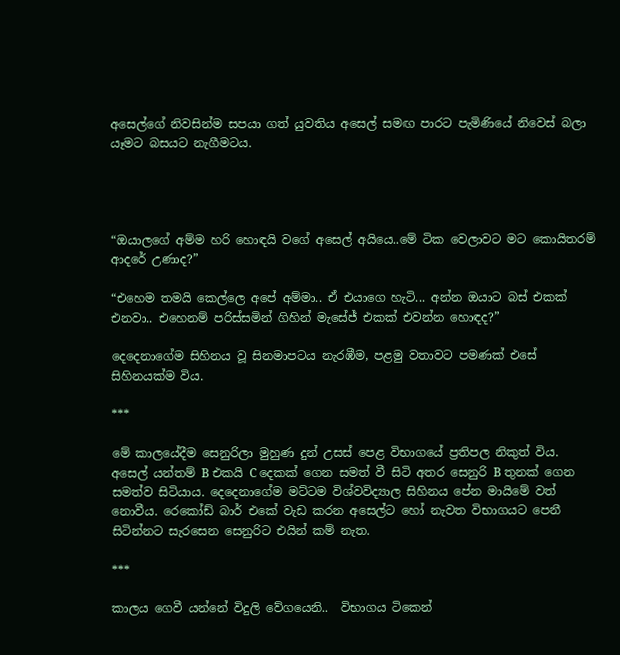අසෙල්ගේ නිවසින්ම සපයා ගත් යුවතිය අසෙල් සමඟ පාරට පැමිණියේ නිවෙස් බලා යෑමට බසයට නැගීමටය.




“ඔයාලගේ අම්ම හරි හොඳයි වගේ අසෙල් අයියෙ..මේ ටික වෙලාවට මට කොයිතරම් ආදරේ උණාද?”

“එහෙම තමයි කෙල්ලෙ අපේ අම්මා.. ඒ එයාගෙ හැටි... අන්න ඔයාට බස් එකක් එනවා.. එහෙනම් පරිස්සමින් ගිහින් මැසේජ් එකක් එවන්න හොඳද?”

දෙදෙනාගේම සිහිනය වූ සිනමාපටය නැරඹීම, පළමු වතාවට පමණක් එසේ සිහිනයක්ම විය.

***

මේ කාලයේදීම සෙනුරිලා මුහුණ දුන් උසස් පෙළ විභාගයේ ප්‍රතිපල නිකුත් විය. අසෙල් යන්තම් B එකයි C දෙකක් ගෙන සමත් වී සිටි අතර සෙනුරි B තුනක් ගෙන සමත්ව සිටියාය. දෙදෙනාගේම මට්ටම විශ්වවිද්‍යාල සිහිනය පේන මායිමේ වත් නොවීය. රෙකෝඩ් බාර් එකේ වැඩ කරන අසෙල්ට හෝ නැවත විභාගයට පෙනී සිටින්නට සැරසෙන සෙනුරිට එයින් කම් නැත.

***

කාලය ගෙවී යන්නේ විදුලි වේගයෙනි..  විභාගය ටිකෙන්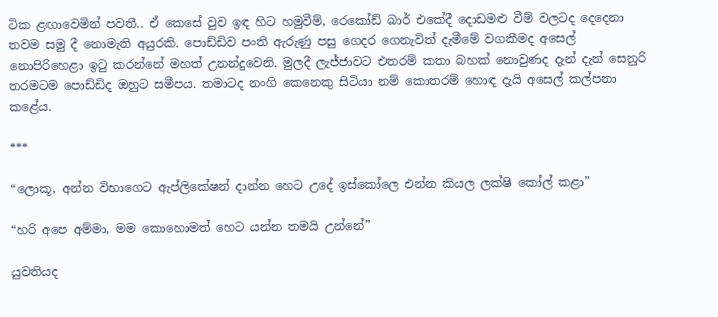ටික ළඟාවෙමින් පවතී.. ඒ කෙසේ වුව ඉඳ හිට හමුවීම්, රෙකෝඩ් බාර් එකේදී දොඩමළු වීම් වලටද දෙදෙනා තවම සමු දී නොමැති අයුරකි. පොඩ්ඩිව පංති ඇරුණු පසු ගෙදර ගෙනැවිත් දැමීමේ වගකීමද අසෙල් නොපිරිහෙළා ඉටු කරන්නේ මහත් උනන්දුවෙනි. මුලදී ලැජ්ජාවට එතරම් කතා බහක් නොවුණද දැන් දැන් සෙනුරි තරමටම පොඩ්ඩිද ඔහුට සමීපය. තමාටද නංගි කෙනෙකු සිටියා නම් කොතරම් හොඳ දැයි අසෙල් කල්පනා කළේය.

***

“ලොකූ, අන්න විභාගෙට ඇප්ලිකේෂන් දාන්න හෙට උදේ ඉස්කෝලෙ එන්න කියල ලක්ෂි කෝල් කළා”

“හරි අපෙ අම්මා, මම කොහොමත් හෙට යන්න තමයි උන්නේ”

යුවතියද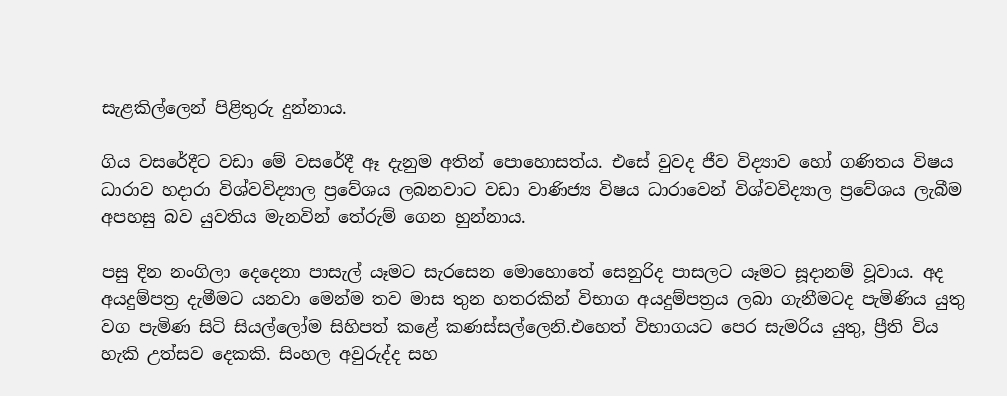සැළකිල්ලෙන් පිළිතුරු දුන්නාය.

ගිය වසරේදීට වඩා මේ වසරේදී ඈ දැනුම අතින් පොහොසත්ය. එසේ වුවද ජීව විද්‍යාව හෝ ගණිතය විෂය ධාරාව හදාරා විශ්වවිද්‍යාල ප්‍රවේශය ලබනවාට වඩා වාණිජ්‍ය විෂය ධාරාවෙන් විශ්වවිද්‍යාල ප්‍රවේශය ලැබීම අපහසු බව යුවතිය මැනවින් තේරුම් ගෙන හුන්නාය.

පසු දින නංගිලා දෙදෙනා පාසැල් යෑමට සැරසෙන මොහොතේ සෙනුරිද පාසලට යෑමට සූදානම් වූවාය. අද අයදුම්පත්‍ර දැමීමට යනවා මෙන්ම තව මාස තුන හතරකින් විභාග අයදුම්පත්‍රය ලබා ගැනීමටද පැමිණිය යුතු වග පැමිණ සිටි සියල්ලෝම සිහිපත් කළේ කණස්සල්ලෙනි.එහෙත් විභාගයට පෙර සැමරිය යුතු, ප්‍රීති විය හැකි උත්සව දෙකකි. සිංහල අවුරුද්ද සහ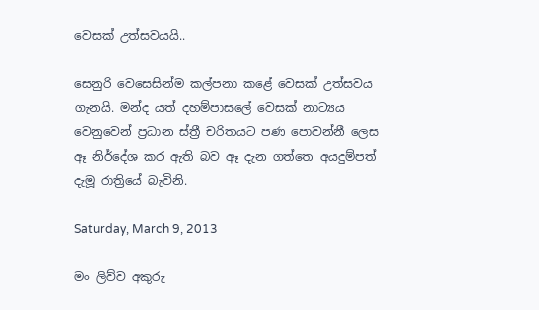වෙසක් උත්සවයයි..

සෙනුරි වෙසෙසින්ම කල්පනා කළේ වෙසක් උත්සවය ගැනයි. මන්ද යත් දහම්පාසලේ වෙසක් නාට්‍යය වෙනුවෙන් ප්‍රධාන ස්ත්‍රී චරිතයට පණ පොවන්නී ලෙස ඈ නිර්දේශ කර ඇති බව ඈ දැන ගත්තෙ අයදුම්පත් දැමූ රාත්‍රියේ බැවිනි.

Saturday, March 9, 2013

මං ලිව්ව අකුරු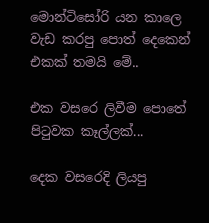මොන්ටිසෝරි යන කාලෙ වැඩ කරපු පොත් දෙකෙන් එකක් තමයි මේ..

එක වසරෙ ලිවීම පොතේ පිටුවක කෑල්ලක්...

දෙක වසරෙදි ලියපු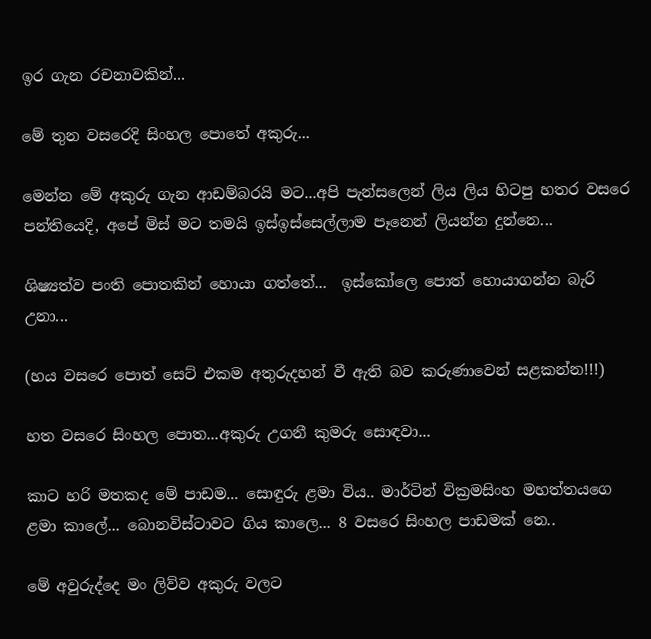ඉර ගැන රචනාවකින්...

මේ තුන වසරෙදි සිංහල පොතේ අකුරු...

මෙන්න මේ අකුරු ගැන ආඩම්බරයි මට...අපි පැන්සලෙන් ලිය ලිය හිටපු හතර වසරෙ පන්තියෙදි, අපේ මිස් මට තමයි ඉස්ඉස්සෙල්ලාම පෑනෙන් ලියන්න දුන්නෙ...

ශිෂ්‍යත්ව පංති පොතකින් හොයා ගත්තේ...  ඉස්කෝලෙ පොත් හොයාගන්න බැරි උනා...

(හය වසරෙ පොත් සෙට් එකම අතුරුදහන් වී ඇති බව කරුණාවෙන් සළකන්න!!!)

හත වසරෙ සිංහල පොත...අකුරු උගනී කුමරු සොඳවා...

කාට හරි මතකද මේ පාඩම... සොඳුරු ළමා විය.. මාර්ටින් වික්‍රමසිංහ මහත්තයගෙ ළමා කාලේ... බොනවිස්ටාවට ගිය කාලෙ... 8 වසරෙ සිංහල පාඩමක් නෙ..

මේ අවුරුද්දෙ මං ලිව්ව අකුරු වලට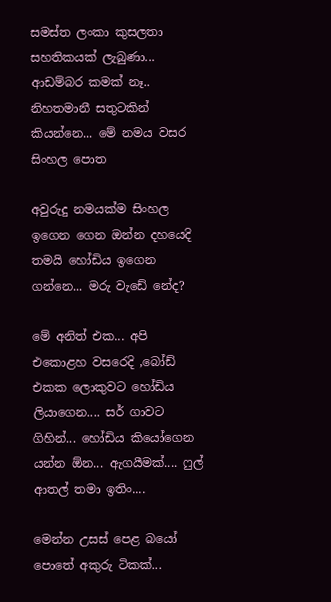සමස්ත ලංකා කුසලතා සහතිකයක් ලැබුණා... ආඩම්බර කමක් නෑ.. නිහතමානී සතුටකින් කියන්නෙ... මේ නමය වසර සිංහල පොත

අවුරුදු නමයක්ම සිංහල ඉගෙන ගෙන ඔන්න දහයෙදි තමයි හෝඩිය ඉගෙන ගන්නෙ... මරු වැඩේ නේද?

මේ අනිත් එක... අපි එකොළහ වසරෙදි ,බෝඩ් එකක ලොකුවට හෝඩිය ලියාගෙන.... සර් ගාවට ගිහින්... හෝඩිය කියෝගෙන යන්න ඕන... ඇගයීමක්.... ෆුල් ආතල් තමා ඉතිං....

මෙන්න උසස් පෙළ බයෝ පොතේ අකුරු ටිකක්...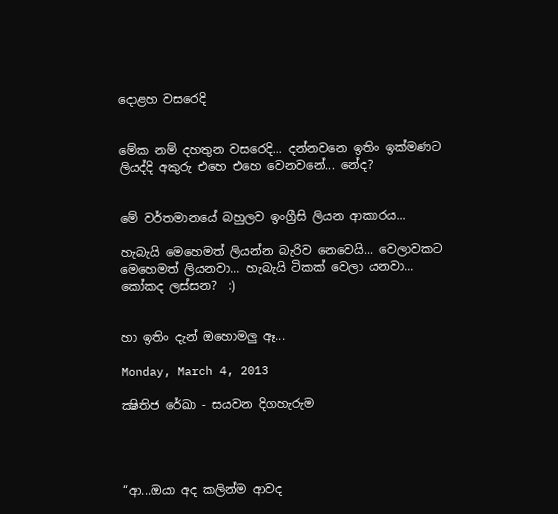දොළහ වසරෙදි


මේක නම් දහතුන වසරෙදි... දන්නවනෙ ඉතිං ඉක්මණට ලියද්දි අකුරු එහෙ එහෙ වෙනවනේ... නේද?


මේ වර්තමානයේ බහුලව ඉංග්‍රීසි ලියන ආකාරය...

හැබැයි මෙහෙමත් ලියන්න බැරිව නෙවෙයි... වෙලාවකට මෙහෙමත් ලියනවා... හැබැයි ටිකක් වෙලා යනවා... කෝකද ලස්සන?  :)


හා ඉතිං දැන් ඔහොමලු ඈ...

Monday, March 4, 2013

ක්‍ෂිතිජ රේඛා - සයවන දිගහැරුම




“ආ...ඔයා අද කලින්ම ආවද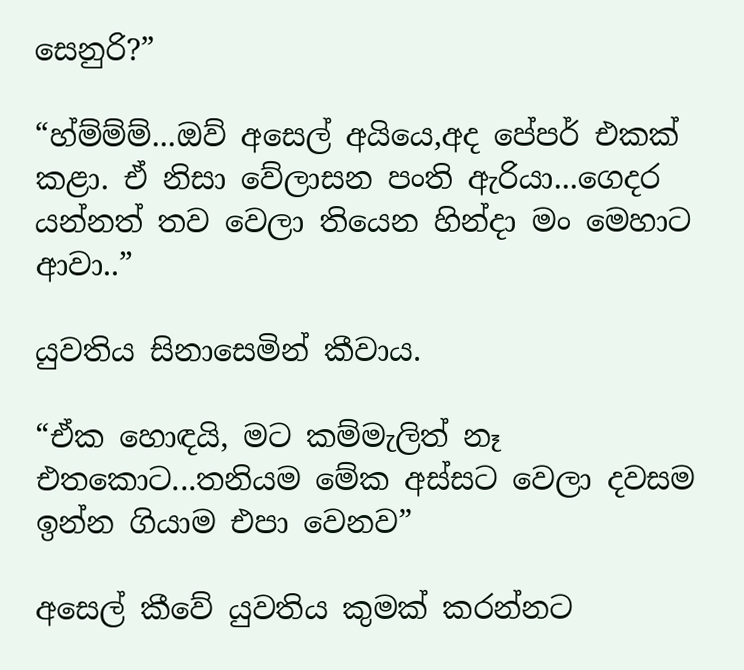සෙනුරි?”

“හ්ම්ම්ම්...ඔව් අසෙල් අයියෙ,අද පේපර් එකක් කළා. ඒ නිසා වේලාසන පංති ඇරියා...ගෙදර යන්නත් තව වෙලා තියෙන හින්දා මං මෙහාට ආවා..”

යුවතිය සිනාසෙමින් කීවාය.

“ඒක හොඳයි, මට කම්මැලිත් නෑ එතකොට...තනියම මේක අස්සට වෙලා දවසම ඉන්න ගියාම එපා වෙනව”

අසෙල් කීවේ යුවතිය කුමක් කරන්නට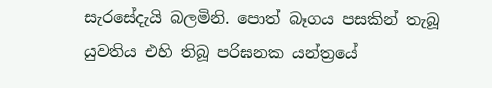සැරසේදැයි බලමිනි. පොත් බෑගය පසකින් තැබූ යුවතිය එහි තිබූ පරිඝනක යන්ත්‍රයේ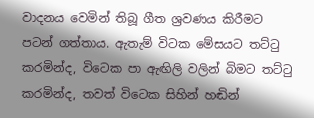වාදනය වෙමින් තිබූ ගීත ශ්‍රවණය කිරීමට පටන් ගත්තාය. ඇතැම් විටක මේසයට තට්ටු කරමින්ද, විටෙක පා ඇඟිලි වලින් බිමට තට්ටු කරමින්ද, තවත් විටෙක සිහින් හඬින්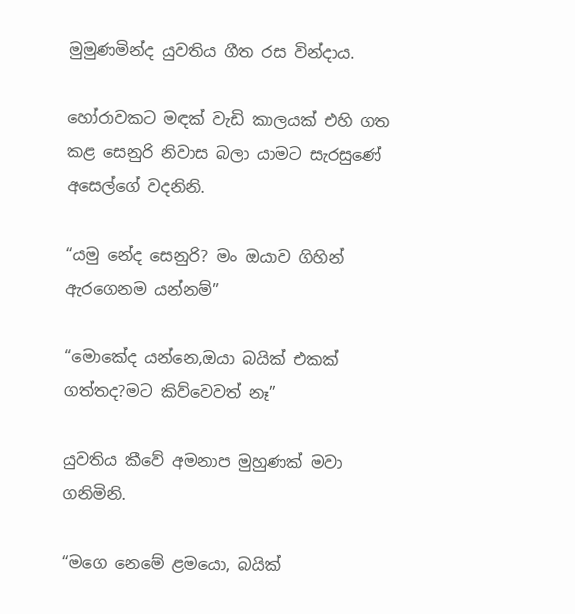මුමුණමින්ද යුවතිය ගීත රස වින්දාය.

හෝරාවකට මඳක් වැඩි කාලයක් එහි ගත කළ සෙනුරි නිවාස බලා යාමට සැරසුණේ අසෙල්ගේ වදනිනි.

“යමු නේද සෙනුරි? මං ඔයාව ගිහින් ඇරගෙනම යන්නම්”

“මොකේද යන්නෙ,ඔයා බයික් එකක් ගත්තද?මට කිව්වෙවත් නෑ”

යුවතිය කීවේ අමනාප මුහුණක් මවා ගනිමිනි.

“මගෙ නෙමේ ළමයො, බයික්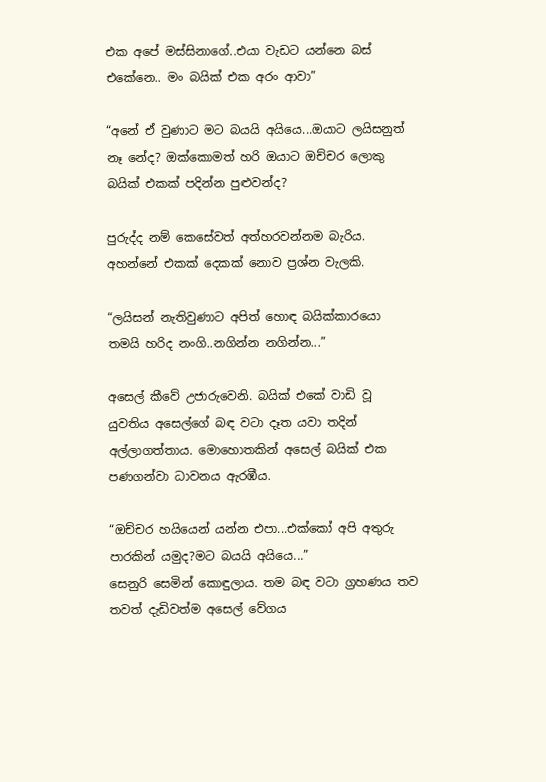එක අපේ මස්සිනාගේ..එයා වැඩට යන්නෙ බස් එකේනෙ.. මං බයික් එක අරං ආවා”

“අනේ ඒ වුණාට මට බයයි අයියෙ...ඔයාට ලයිසනුත් නෑ නේද? ඔක්කොමත් හරි ඔයාට ඔච්චර ලොකු බයික් එකක් පදින්න පුළුවන්ද?

පුරුද්ද නම් කෙසේවත් අත්හරවන්නම බැරිය. අහන්නේ එකක් දෙකක් නොව ප්‍රශ්න වැලකි.

“ලයිසන් නැතිවුණාට අපිත් හොඳ බයික්කාරයො තමයි හරිද නංගි..නගින්න නගින්න...”

අසෙල් කීවේ උජාරුවෙනි. බයික් එකේ වාඩි වූ යුවතිය අසෙල්ගේ බඳ වටා දෑත යවා තදින් අල්ලාගත්තාය. මොහොතකින් අසෙල් බයික් එක පණගන්වා ධාවනය ඇරඹීය.

“ඔච්චර හයියෙන් යන්න එපා...එක්කෝ අපි අතුරු පාරකින් යමුද?මට බයයි අයියෙ...”
සෙනුරි සෙමින් කොඳුලාය. තම බඳ වටා ග්‍රහණය තව තවත් දැඩිවත්ම අසෙල් වේගය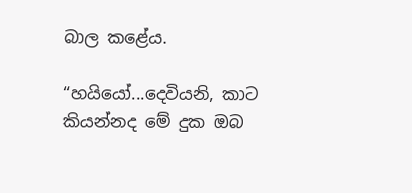බාල කළේය.

“හයියෝ...දෙවියනි, කාට කියන්නද මේ දුක ඔබ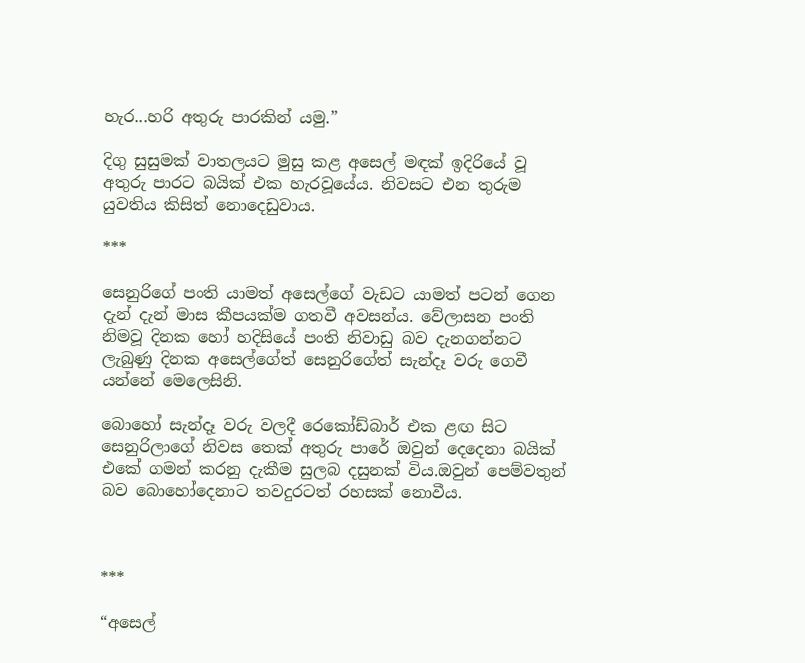හැර...හරි අතුරු පාරකින් යමු.”

දිගු සුසුමක් වාතලයට මුසු කළ අසෙල් මඳක් ඉදිරියේ වූ අතුරු පාරට බයික් එක හැරවූයේය. නිවසට එන තුරුම යුවතිය කිසිත් නොදෙඩුවාය.

***

සෙනුරිගේ පංති යාමත් අසෙල්ගේ වැඩට යාමත් පටන් ගෙන දැන් දැන් මාස කීපයක්ම ගතවී අවසන්ය. වේලාසන පංති නිමවූ දිනක හෝ හදිසියේ පංති නිවාඩු බව දැනගන්නට ලැබුණු දිනක අසෙල්ගේත් සෙනුරිගේත් සැන්දෑ වරු ගෙවී යන්නේ මෙලෙසිනි.

බොහෝ සැන්දෑ වරු වලදී රෙකෝඩ්බාර් එක ළඟ සිට සෙනුරිලාගේ නිවස තෙක් අතුරු පාරේ ඔවුන් දෙදෙනා බයික් එකේ ගමන් කරනු දැකීම සුලබ දසුනක් විය.ඔවුන් පෙම්වතුන් බව බොහෝදෙනාට තවදුරටත් රහසක් නොවීය.



***

“අසෙල්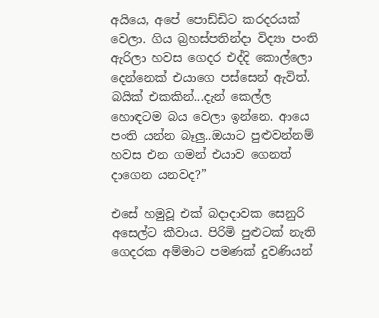අයියෙ, අපේ පොඩ්ඩිට කරදරයක් වෙලා. ගිය බ්‍රහස්පතින්දා විද්‍යා පංති ඇරිලා හවස ගෙදර එද්දි කොල්ලො දෙන්නෙක් එයාගෙ පස්සෙන් ඇවිත්. බයික් එකකින්...දැන් කෙල්ල හොඳටම බය වෙලා ඉන්නෙ. ආයෙ පංති යන්න බෑලු..ඔයාට පුළුවන්නම් හවස එන ගමන් එයාව ගෙනත් දාගෙන යනවද?”

එසේ හමුවූ එක් බදාදාවක සෙනුරි අසෙල්ට කීවාය. පිරිමි පුළුටක් නැති ගෙදරක අම්මාට පමණක් දුවණියන්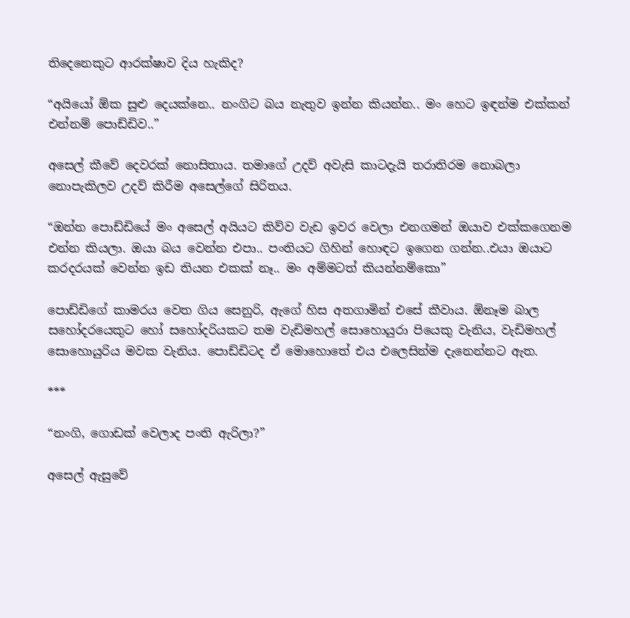තිදෙනෙකුට ආරක්ෂාව දිය හැකිද?

“අයියෝ ඕක සුළු දෙයක්නෙ.. නංගිට බය නැතුව ඉන්න කියන්න.. මං හෙට ඉඳන්ම එක්කන් එන්නම් පොඩ්ඩිව..”

අසෙල් කීවේ දෙවරක් නොසිතාය. තමාගේ උදව් අවැසි කාටදැයි තරාතිරම නොබලා නොපැකිලව උදව් කිරීම අසෙල්ගේ සිරිතය.

“ඔන්න පොඩ්ඩියේ මං අසෙල් අයියට කිව්ව වැඩ ඉවර වෙලා එනගමන් ඔයාව එක්කගෙනම එන්න කියලා. ඔයා බය වෙන්න එපා.. පංතියට ගිහින් හොඳට ඉගෙන ගන්න..එයා ඔයාට කරදරයක් වෙන්න ඉඩ තියන එකක් නෑ.. මං අම්මටත් කියන්නම්කො”

පොඩ්ඩිගේ කාමරය වෙත ගිය සෙනුරි, ඇගේ හිස අතගාමින් එසේ කීවාය. ඕනෑම බාල සහෝදරයෙකුට හෝ සහෝදරියකට තම වැඩිමහල් සොහොයුරා පියෙකු වැනිය, වැඩිමහල් සොහොයුරිය මවක වැනිය. පොඩ්ඩිටද ඒ මොහොතේ එය එලෙසින්ම දැනෙන්නට ඇත.

***

“නංගි, ගොඩක් වෙලාද පංති ඇරිලා?”

අසෙල් ඇසුවේ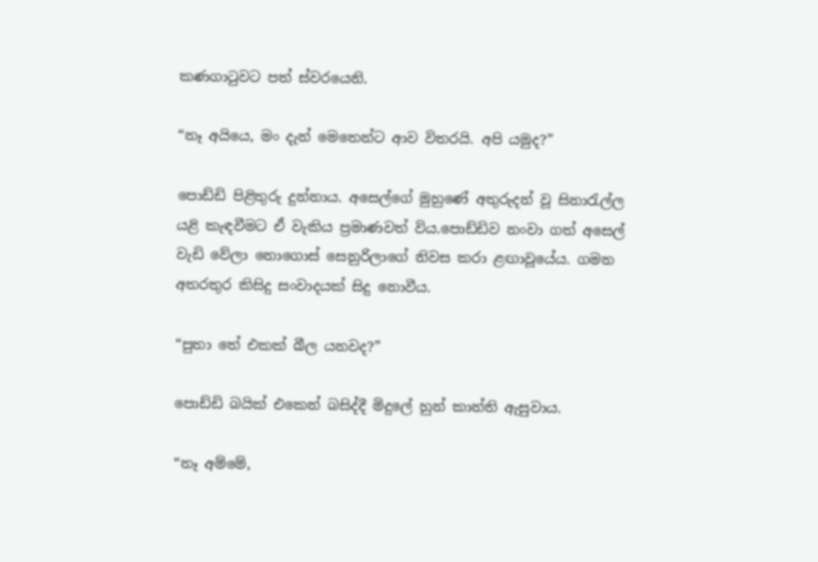කණගාටුවට පත් ස්වරයෙනි.

“නෑ අයියෙ, මං දැන් මෙතෙන්ට ආව විතරයි. අපි යමුද?”

පොඩ්ඩි පිළිතුරු දුන්නාය. අසෙල්ගේ මුහුණේ අතුරුදන් වූ සිනාරැල්ල යළි කැඳවීමට ඒ වැකිය ප්‍රමාණවත් විය.පොඩ්ඩිව නංවා ගත් අසෙල් වැඩි වේලා නොගොස් සෙනුරිලාගේ නිවස කරා ළඟාවූයේය. ගමන අතරතුර කිසිදු සංවාදයක් සිදු නොවීය.

“පුතා තේ එකක් බීල යනවද?”

පොඩ්ඩි බයික් එකෙන් බසිද්දී මිදුලේ හුන් කාන්ති ඇසුවාය.

“නෑ අම්මේ,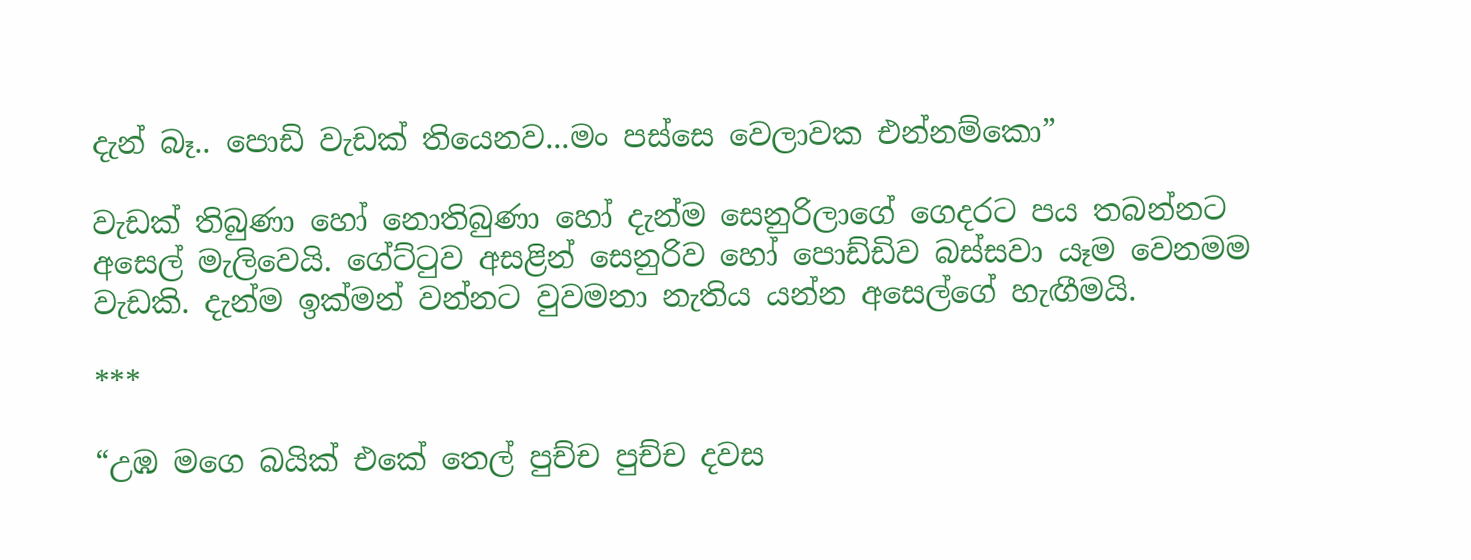දැන් බෑ.. පොඩි වැඩක් තියෙනව...මං පස්සෙ වෙලාවක එන්නම්කො”

වැඩක් තිබුණා හෝ නොතිබුණා හෝ දැන්ම සෙනුරිලාගේ ගෙදරට පය තබන්නට අසෙල් මැලිවෙයි. ගේට්ටුව අසළින් සෙනුරිව හෝ පොඩ්ඩිව බස්සවා යෑම වෙනමම වැඩකි. දැන්ම ඉක්මන් වන්නට වුවමනා නැතිය යන්න අසෙල්ගේ හැඟීමයි.

***

“උඹ මගෙ බයික් එකේ තෙල් පුච්ච පුච්ච දවස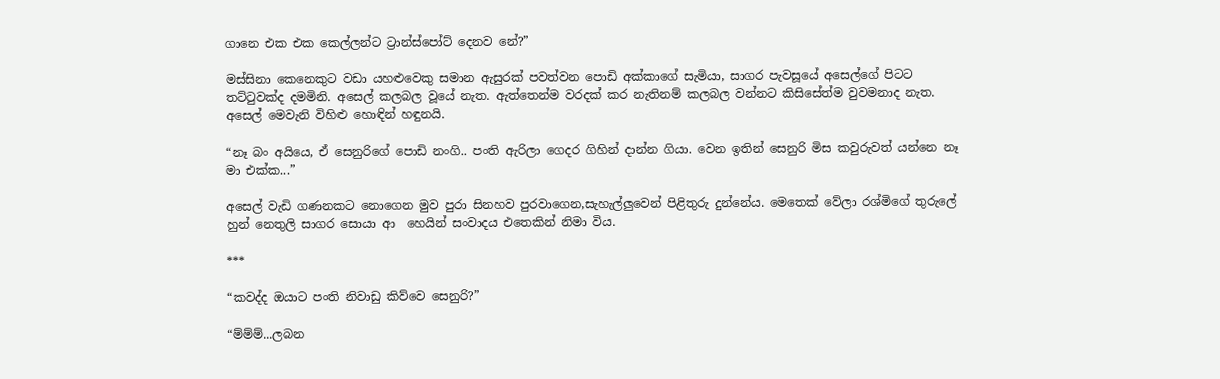ගානෙ එක එක කෙල්ලන්ට ට්‍රාන්ස්පෝට් දෙනව නේ?”

මස්සිනා කෙනෙකුට වඩා යහළුවෙකු සමාන ඇසුරක් පවත්වන පොඩි අක්කාගේ සැමියා, සාගර පැවසූයේ අසෙල්ගේ පිටට තට්ටුවක්ද දමමිනි. අසෙල් කලබල වූයේ නැත. ඇත්තෙන්ම වරදක් කර නැතිනම් කලබල වන්නට කිසිසේත්ම වුවමනාද නැත. අසෙල් මෙවැනි විහිළු හොඳින් හඳුනයි.

“නෑ බං අයියෙ, ඒ සෙනුරිගේ පොඩි නංගි.. පංති ඇරිලා ගෙදර ගිහින් දාන්න ගියා. වෙන ඉතින් සෙනුරි මිස කවුරුවත් යන්නෙ නෑ මා එක්ක...”

අසෙල් වැඩි ගණනකට නොගෙන මුව පුරා සිනහව පුරවාගෙන,සැහැල්ලුවෙන් පිළිතුරු දුන්නේය. මෙතෙක් වේලා රශ්මිගේ තුරුලේ හුන් නෙතුලි සාගර සොයා ආ  හෙයින් සංවාදය එතෙකින් නිමා විය.

***

“කවද්ද ඔයාට පංති නිවාඩු කිව්වෙ සෙනුරි?”

“ම්ම්ම්...ලබන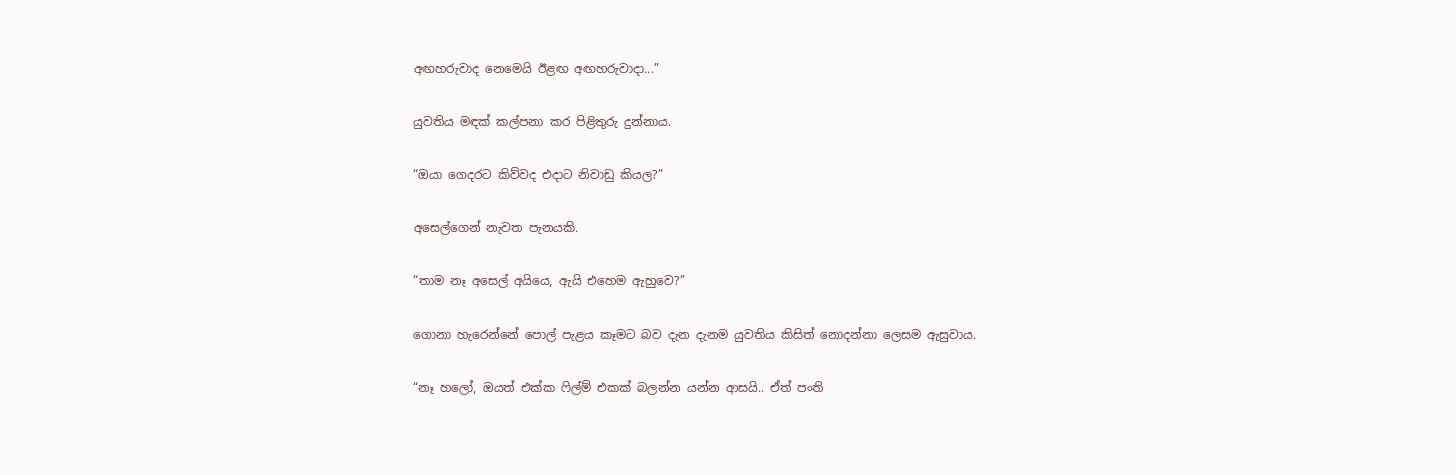අඟහරුවාද නෙමෙයි ඊළඟ අඟහරුවාදා...”

යුවතිය මඳක් කල්පනා කර පිළිතුරු දුන්නාය.

“ඔයා ගෙදරට කිව්වද එදාට නිවාඩු කියල?”

අසෙල්ගෙන් නැවත පැනයකි.

“තාම නෑ අසෙල් අයියෙ, ඇයි එහෙම ඇහුවෙ?”

ගොනා හැරෙන්නේ පොල් පැළය කෑමට බව දැන දැනම යුවතිය කිසිත් නොදන්නා ලෙසම ඇසුවාය.

“නෑ හලෝ, ඔයත් එක්ක ෆිල්ම් එකක් බලන්න යන්න ආසයි.. ඒත් පංති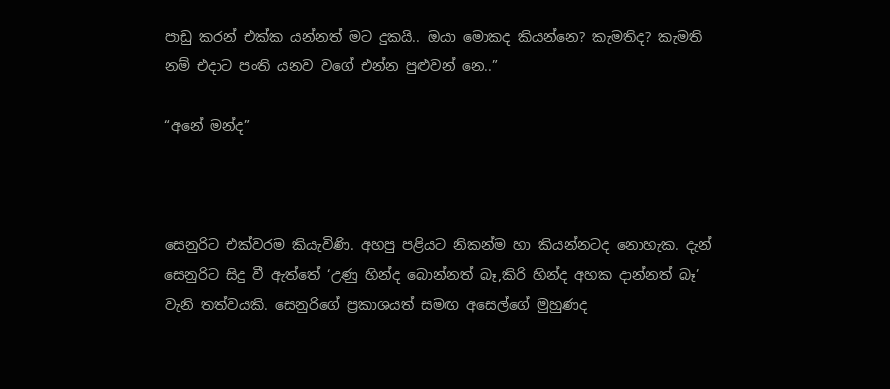පාඩු කරන් එක්ක යන්නත් මට දුකයි.. ඔයා මොකද කියන්නෙ? කැමතිද? කැමති නම් එදාට පංති යනව වගේ එන්න පුළුවන් නෙ..”

“අනේ මන්ද”



සෙනුරිට එක්වරම කියැවිණි. අහපු පළියට නිකන්ම හා කියන්නටද නොහැක. දැන් සෙනුරිට සිදු වී ඇත්තේ ‘උණු හින්ද බොන්නත් බෑ,කිරි හින්ද අහක දාන්නත් බෑ’ වැනි තත්වයකි. සෙනුරිගේ ප්‍රකාශයත් සමඟ අසෙල්ගේ මුහුණද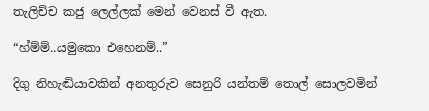තැලිච්ච කජු ලෙල්ලක් මෙන් වෙනස් වී ඇත.

“හ්ම්ම්..යමුකො එහෙනම්..”

දිගු නිහැඬියාවකින් අනතුරුව සෙනුරි යන්තම් තොල් සොලවමින්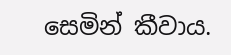සෙමින් කීවාය.